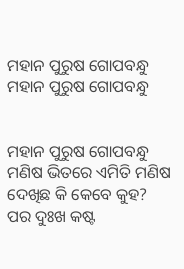ମହାନ ପୁରୁଷ ଗୋପବନ୍ଧୁ
ମହାନ ପୁରୁଷ ଗୋପବନ୍ଧୁ


ମହାନ ପୁରୁଷ ଗୋପବନ୍ଧୁ
ମଣିଷ ଭିତରେ ଏମିତି ମଣିଷ
ଦେଖିଛ କି କେବେ କୁହ?
ପର ଦୁଃଖ କଷ୍ଟ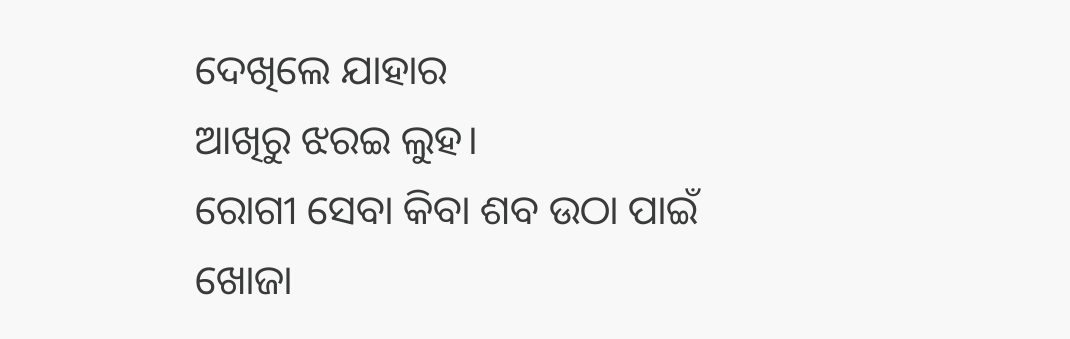ଦେଖିଲେ ଯାହାର
ଆଖିରୁ ଝରଇ ଲୁହ।
ରୋଗୀ ସେବା କିବା ଶବ ଉଠା ପାଇଁ
ଖୋଜା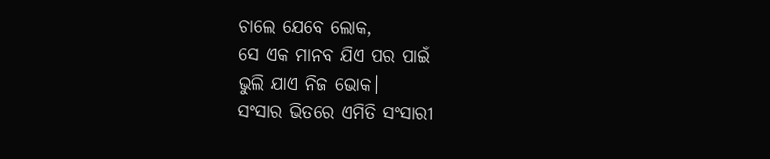ଚାଲେ ଯେବେ ଲୋକ,
ସେ ଏକ ମାନବ ଯିଏ ପର ପାଇଁ
ଭୁଲି ଯାଏ ନିଜ ଭୋକ।
ସଂସାର ଭିତରେ ଏମିତି ସଂସାରୀ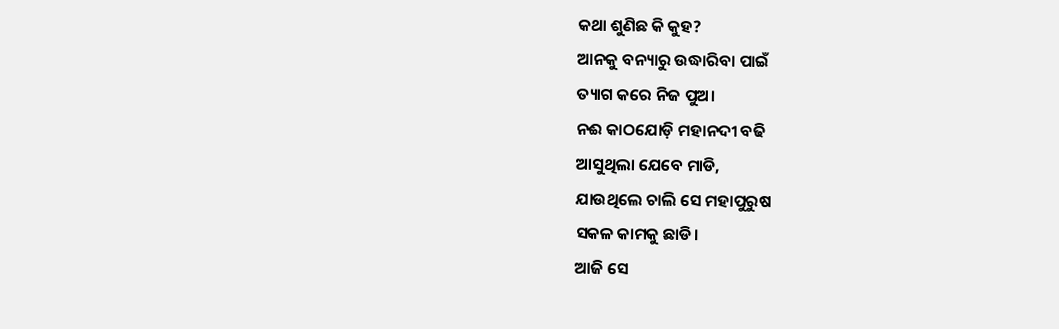କଥା ଶୁଣିଛ କି କୁହ?
ଆନକୁ ବନ୍ୟାରୁ ଉଦ୍ଧାରିବା ପାଇଁ
ତ୍ୟାଗ କରେ ନିଜ ପୁଅ।
ନଈ କାଠଯୋଡ଼ି ମହାନଦୀ ବଢି
ଆସୁଥିଲା ଯେବେ ମାଡି,
ଯାଉଥିଲେ ଚାଲି ସେ ମହାପୁରୁଷ
ସକଳ କାମକୁ ଛାଡି।
ଆଜି ସେ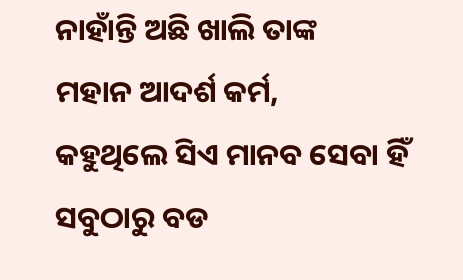ନାହାଁନ୍ତି ଅଛି ଖାଲି ତାଙ୍କ
ମହାନ ଆଦର୍ଶ କର୍ମ,
କହୁଥିଲେ ସିଏ ମାନବ ସେବା ହିଁ
ସବୁଠାରୁ ବଡ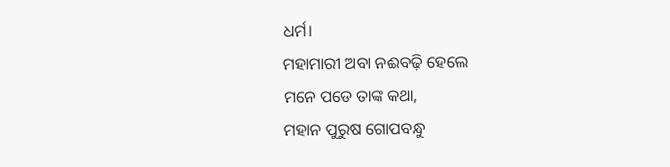ଧର୍ମ।
ମହାମାରୀ ଅବା ନଈବଢ଼ି ହେଲେ
ମନେ ପଡେ ତାଙ୍କ କଥା,
ମହାନ ପୁରୁଷ ଗୋପବନ୍ଧୁ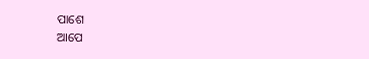ପାଶେ
ଆପେ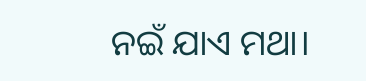ନଇଁ ଯାଏ ମଥା।